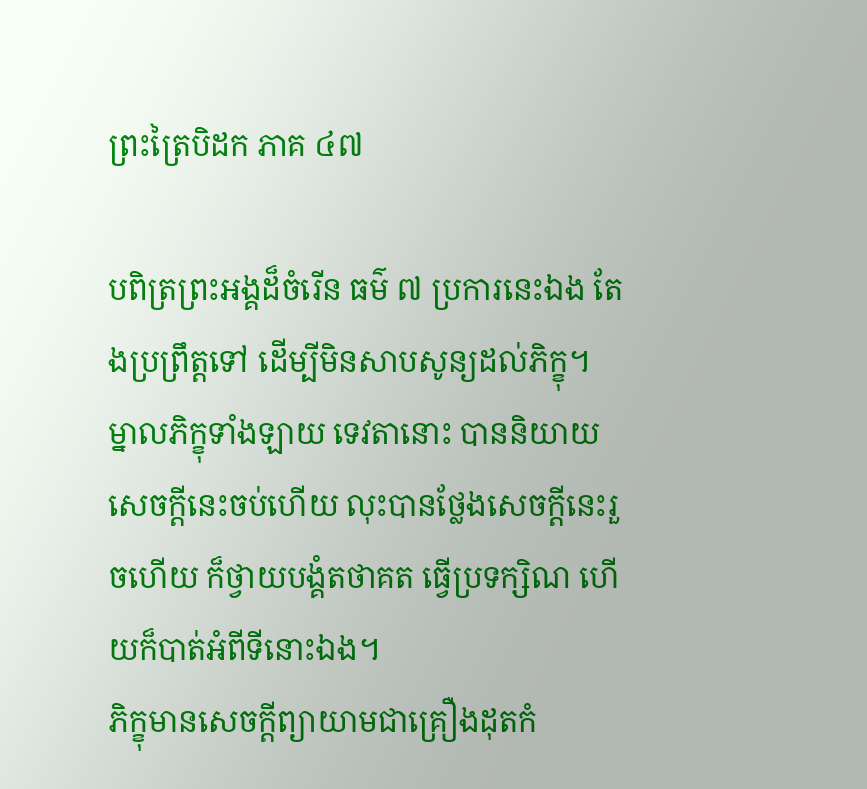ព្រះត្រៃបិដក ភាគ ៤៧

បពិត្រព្រះអង្គដ៏ចំរើន ធម៌ ៧ ប្រការនេះឯង តែងប្រព្រឹត្តទៅ ដើម្បីមិនសាបសូន្យដល់ភិក្ខុ។ ម្នាលភិក្ខុទាំងឡាយ ទេវតានោះ បាននិយាយសេចក្តីនេះចប់ហើយ លុះបានថ្លែងសេចក្តីនេះរួចហើយ ក៏ថ្វាយបង្គំតថាគត ធ្វើប្រទក្សិណ ហើយក៏បាត់អំពីទីនោះឯង។
ភិក្ខុមានសេចក្តីព្យាយាមជាគ្រឿងដុតកំ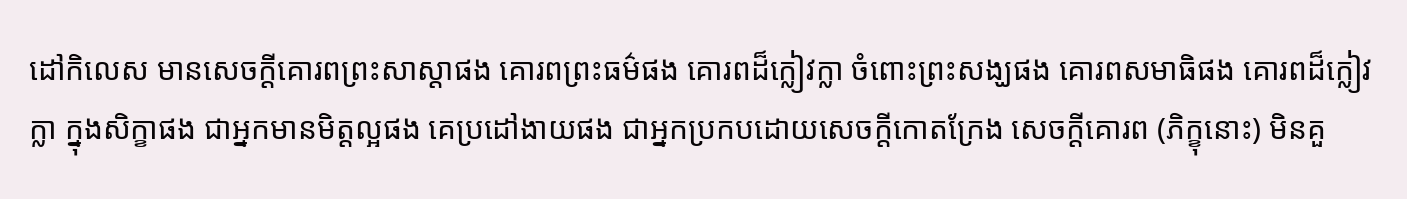ដៅកិលេស មានសេចក្តីគោរពព្រះសាស្តាផង គោរពព្រះធម៌ផង គោរពដ៏ក្លៀវក្លា ចំពោះព្រះសង្ឃផង គោរពសមាធិផង គោរពដ៏ក្លៀវក្លា ក្នុងសិក្ខាផង ជាអ្នកមានមិត្តល្អផង គេប្រដៅងាយផង ជាអ្នកប្រកបដោយសេចក្តីកោតក្រែង សេចក្តីគោរព (ភិក្ខុនោះ) មិនគួ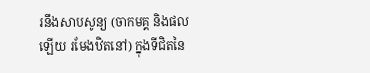រនឹងសាបសូន្យ (ចាកមគ្គ និងផលឡើយ រមែងឋិតនៅ) ក្នុងទីជិតនៃ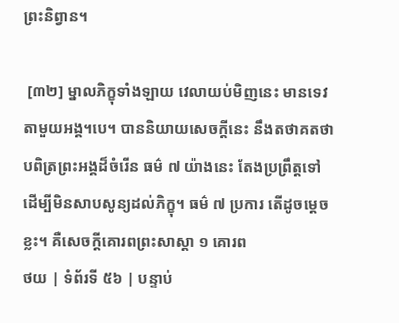ព្រះនិព្វាន។

 [៣២] ម្នាលភិក្ខុទាំងឡាយ វេលាយប់មិញនេះ មានទេវតាមួយអង្គ។បេ។ បាននិយាយសេចក្តីនេះ នឹងតថាគតថា បពិត្រព្រះអង្គដ៏ចំរើន ធម៌ ៧ យ៉ាងនេះ តែងប្រព្រឹត្តទៅ ដើម្បីមិនសាបសូន្យដល់ភិក្ខុ។ ធម៌ ៧ ប្រការ តើដូចម្តេចខ្លះ។ គឺសេចក្តីគោរពព្រះសាស្តា ១ គោរព
ថយ | ទំព័រទី ៥៦ | បន្ទាប់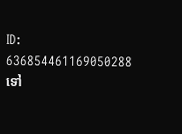ID: 636854461169050288
ទៅ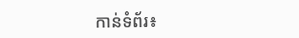កាន់ទំព័រ៖